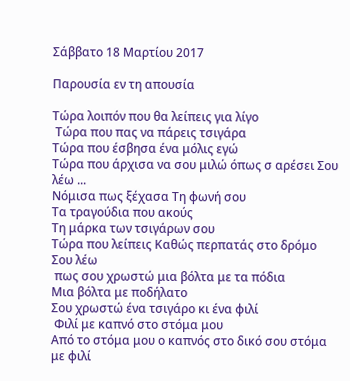Σάββατο 18 Μαρτίου 2017

Παρουσία εν τη απουσία

Τώρα λοιπόν που θα λείπεις για λίγο
 Τώρα που πας να πάρεις τσιγάρα
Τώρα που έσβησα ένα μόλις εγώ
Τώρα που άρχισα να σου μιλώ όπως σ αρέσει Σου λέω ...
Νόμισα πως ξέχασα Τη φωνή σου
Τα τραγούδια που ακούς
Τη μάρκα των τσιγάρων σου
Τώρα που λείπεις Καθώς περπατάς στο δρόμο Σου λέω
 πως σου χρωστώ μια βόλτα με τα πόδια
Μια βόλτα με ποδήλατο
Σου χρωστώ ένα τσιγάρο κι ένα φιλί
 Φιλί με καπνό στο στόμα μου
Από το στόμα μου ο καπνός στο δικό σου στόμα με φιλί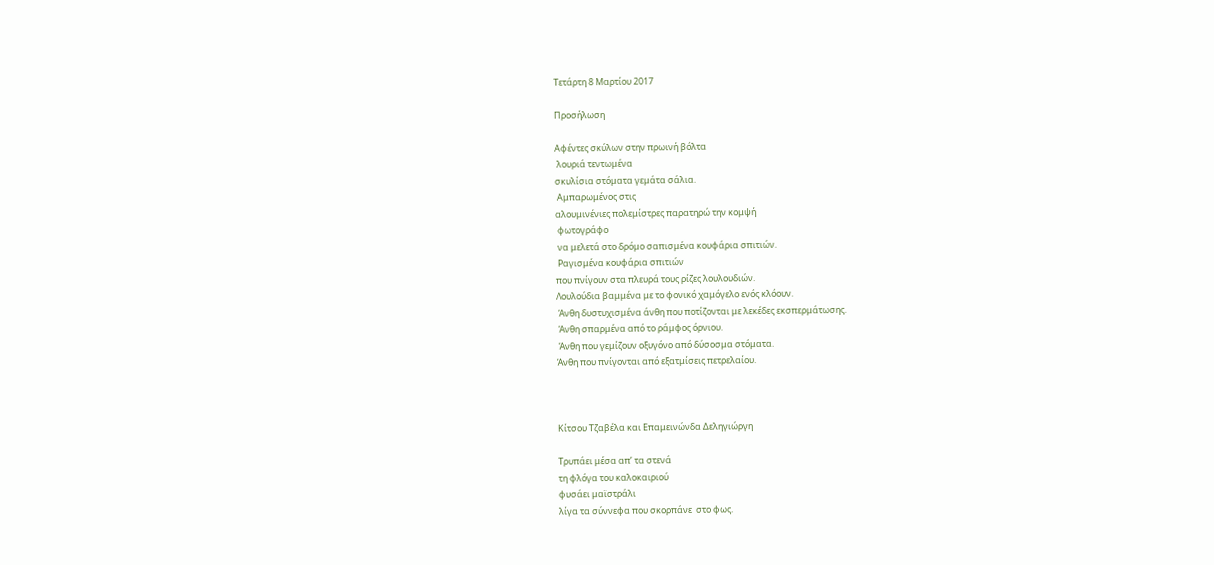Τετάρτη 8 Μαρτίου 2017

Προσήλωση

Αφέντες σκύλων στην πρωινή βόλτα
 λουριά τεντωμένα
σκυλίσια στόματα γεμάτα σάλια.
 Αμπαρωμένος στις
αλουμινένιες πολεμίστρες παρατηρώ την κομψή
 φωτογράφο
 να μελετά στο δρόμο σαπισμένα κουφάρια σπιτιών.
 Ραγισμένα κουφάρια σπιτιών
που πνίγουν στα πλευρά τους ρίζες λουλουδιών.
Λουλούδια βαμμένα με το φονικό χαμόγελο ενός κλόουν.
 Άνθη δυστυχισμένα άνθη που ποτίζονται με λεκέδες εκσπερμάτωσης.
 Άνθη σπαρμένα από το ράμφος όρνιου.
 Άνθη που γεμίζουν οξυγόνο από δύσοσμα στόματα.
Άνθη που πνίγονται από εξατμίσεις πετρελαίου.



Κίτσου Τζαβέλα και Επαμεινώνδα Δεληγιώργη

Τρυπάει μέσα απ’ τα στενά
τη φλόγα του καλοκαιριού
φυσάει μαϊστράλι
λίγα τα σύννεφα που σκορπάνε  στο φως.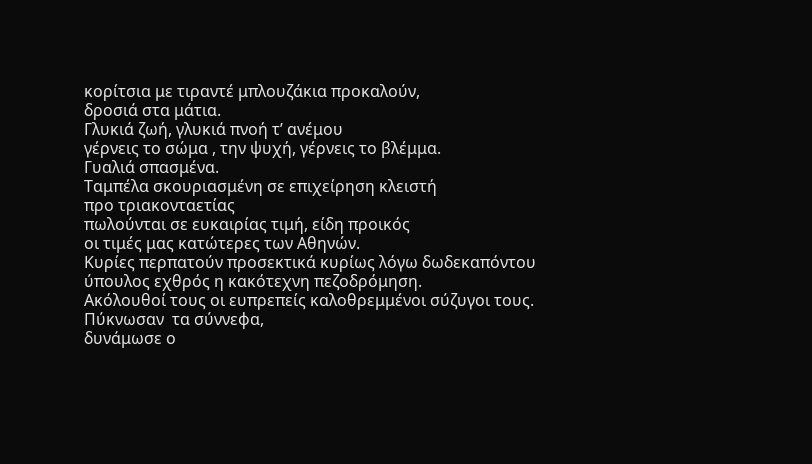κορίτσια με τιραντέ μπλουζάκια προκαλούν,
δροσιά στα μάτια.
Γλυκιά ζωή, γλυκιά πνοή τ’ ανέμου
γέρνεις το σώμα , την ψυχή, γέρνεις το βλέμμα.
Γυαλιά σπασμένα.
Ταμπέλα σκουριασμένη σε επιχείρηση κλειστή
προ τριακονταετίας
πωλούνται σε ευκαιρίας τιμή, είδη προικός
οι τιμές μας κατώτερες των Αθηνών.
Κυρίες περπατούν προσεκτικά κυρίως λόγω δωδεκαπόντου
ύπουλος εχθρός η κακότεχνη πεζοδρόμηση.
Ακόλουθοί τους οι ευπρεπείς καλοθρεμμένοι σύζυγοι τους.
Πύκνωσαν  τα σύννεφα,
δυνάμωσε ο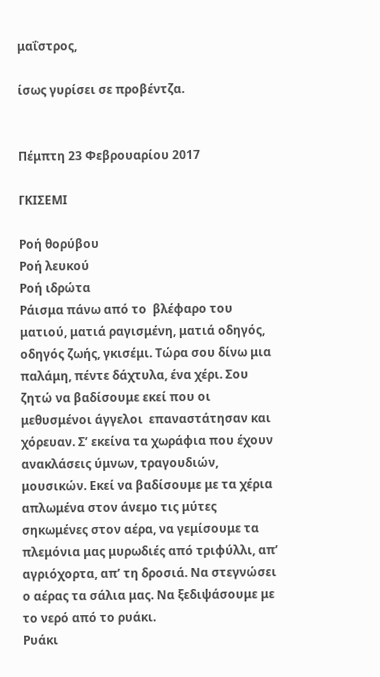μαΐστρος,

ίσως γυρίσει σε προβέντζα.


Πέμπτη 23 Φεβρουαρίου 2017

ΓΚΙΣΕΜΙ

Ροή θορύβου
Ροή λευκού
Ροή ιδρώτα
Ράισμα πάνω από το  βλέφαρο του ματιού, ματιά ραγισμένη, ματιά οδηγός, οδηγός ζωής, γκισέμι. Τώρα σου δίνω μια παλάμη, πέντε δάχτυλα, ένα χέρι. Σου ζητώ να βαδίσουμε εκεί που οι μεθυσμένοι άγγελοι  επαναστάτησαν και χόρευαν. Σ’ εκείνα τα χωράφια που έχουν ανακλάσεις ύμνων, τραγουδιών, μουσικών. Εκεί να βαδίσουμε με τα χέρια απλωμένα στον άνεμο τις μύτες σηκωμένες στον αέρα, να γεμίσουμε τα πλεμόνια μας μυρωδιές από τριφύλλι, απ’ αγριόχορτα, απ’ τη δροσιά. Να στεγνώσει ο αέρας τα σάλια μας. Να ξεδιψάσουμε με το νερό από το ρυάκι.
Ρυάκι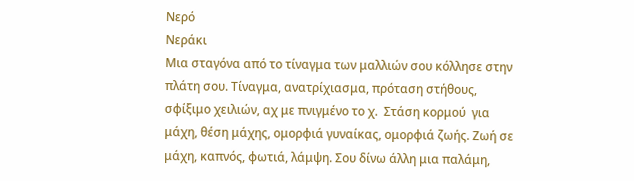Νερό
Νεράκι
Μια σταγόνα από το τίναγμα των μαλλιών σου κόλλησε στην πλάτη σου. Τίναγμα, ανατρίχιασμα, πρόταση στήθους, σφίξιμο χειλιών, αχ με πνιγμένο το χ.  Στάση κορμού  για μάχη, θέση μάχης, ομορφιά γυναίκας, ομορφιά ζωής. Ζωή σε μάχη, καπνός, φωτιά, λάμψη. Σου δίνω άλλη μια παλάμη,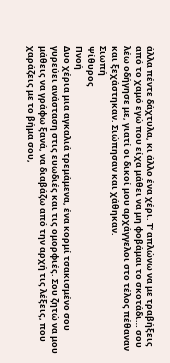άλλα πέντε δάχτυλα, κι άλλο ένα χέρι. Τ’ απλώνω να με τραβήξεις από το χαμό εγώ που είχα μάθει να μη φοβάμαι το σκοτάδι… σου λέω οδήγησε με, γιατί οι δικοί μου αρχάγγελοι στο τέλος πέθαναν και ξεχάστηκαν. Σιώπησαν και χάθηκαν.
Σιωπή
Ψίθυρος
Πνοή
Δυο χέρια μια αγκαλιά τρεμάμενα, ένα κορμί τσακισμένο σου γυρεύει ανάσταση στις ευωδιές και τις ομορφιές. Σου ζητώ να μου μάθεις να γράφω ξανά, να διαβάζω από την αρχή τις λέξεις, που χαράζεις με το βήμα σου,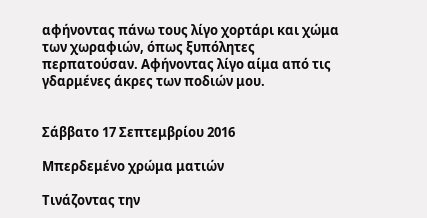αφήνοντας πάνω τους λίγο χορτάρι και χώμα των χωραφιών, όπως ξυπόλητες περπατούσαν. Αφήνοντας λίγο αίμα από τις γδαρμένες άκρες των ποδιών μου.


Σάββατο 17 Σεπτεμβρίου 2016

Μπερδεμένο χρώμα ματιών

Τινάζοντας την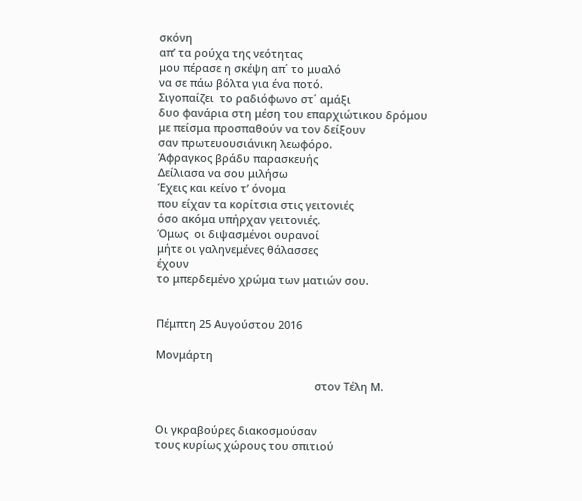σκόνη
απ’ τα ρούχα της νεότητας
μου πέρασε η σκέψη απ΄ το μυαλό
να σε πάω βόλτα για ένα ποτό.
Σιγοπαίζει  το ραδιόφωνο στ΄ αμάξι
δυο φανάρια στη μέση του επαρχιώτικου δρόμου
με πείσμα προσπαθούν να τον δείξουν
σαν πρωτευουσιάνικη λεωφόρο.
Άφραγκος βράδυ παρασκευής
Δείλιασα να σου μιλήσω
Έχεις και κείνο τ’ όνομα
που είχαν τα κορίτσια στις γειτονιές
όσο ακόμα υπήρχαν γειτονιές.
Όμως  οι διψασμένοι ουρανοί
μήτε οι γαληνεμένες θάλασσες
έχουν
το μπερδεμένο χρώμα των ματιών σου.


Πέμπτη 25 Αυγούστου 2016

Μονμάρτη

                                                     στον Τέλη Μ.


Οι γκραβούρες διακοσμούσαν
τους κυρίως χώρους του σπιτιού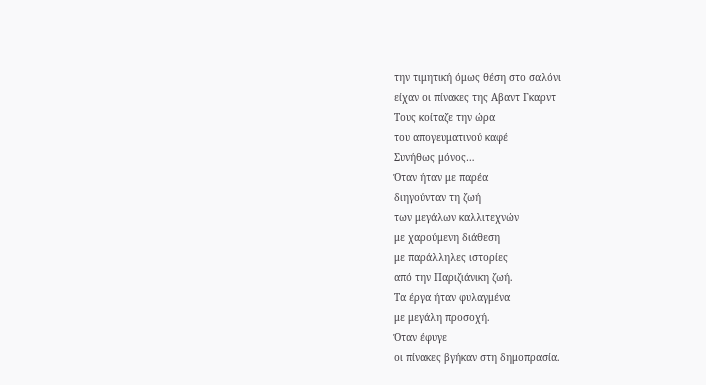την τιμητική όμως θέση στο σαλόνι
είχαν οι πίνακες της Αβαντ Γκαρντ
Τους κοίταζε την ώρα
του απογευματινού καφέ
Συνήθως μόνος…
Όταν ήταν με παρέα
διηγούνταν τη ζωή
των μεγάλων καλλιτεχνών
με χαρούμενη διάθεση
με παράλληλες ιστορίες
από την Παριζιάνικη ζωή.
Τα έργα ήταν φυλαγμένα
με μεγάλη προσοχή.
Όταν έφυγε
οι πίνακες βγήκαν στη δημοπρασία.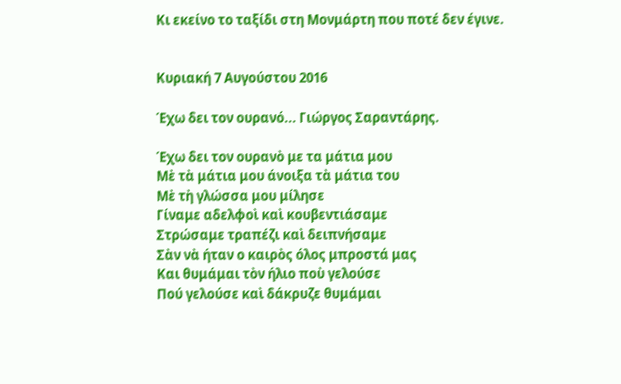Κι εκείνο το ταξίδι στη Μονμάρτη που ποτέ δεν έγινε.


Κυριακή 7 Αυγούστου 2016

Έχω δει τον ουρανό... Γιώργος Σαραντάρης.

Έχω δει τον ουρανὸ με τα μάτια μου
Μὲ τὰ μάτια μου άνοιξα τὰ μάτια του
Μὲ τὴ γλώσσα μου μίλησε
Γίναμε αδελφοὶ καὶ κουβεντιάσαμε
Στρώσαμε τραπέζι καὶ δειπνήσαμε
Σὰν νὰ ήταν ο καιρὸς όλος μπροστά μας
Και θυμάμαι τὸν ήλιο ποὺ γελούσε
Πού γελούσε καὶ δάκρυζε θυμάμαι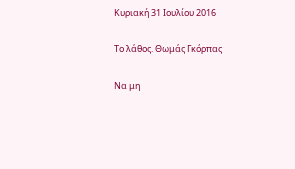Κυριακή 31 Ιουλίου 2016

Το λάθος. Θωμάς Γκόρπας

Να μη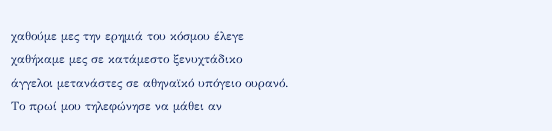χαθούμε μες την ερημιά του κόσμου έλεγε
χαθήκαμε μες σε κατάμεστο ξενυχτάδικο
άγγελοι μετανάστες σε αθηναϊκό υπόγειο ουρανό.
Το πρωί μου τηλεφώνησε να μάθει αν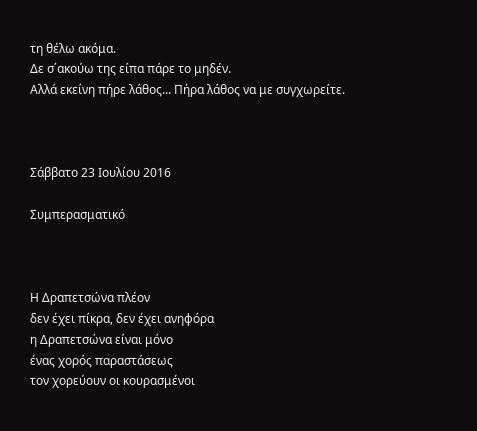τη θέλω ακόμα.
Δε σ΄ακούω της είπα πάρε το μηδέν.
Αλλά εκείνη πήρε λάθος... Πήρα λάθος να με συγχωρείτε.



Σάββατο 23 Ιουλίου 2016

Συμπερασματικό



Η Δραπετσώνα πλέον
δεν έχει πίκρα, δεν έχει ανηφόρα
η Δραπετσώνα είναι μόνο
ένας χορός παραστάσεως
τον χορεύουν οι κουρασμένοι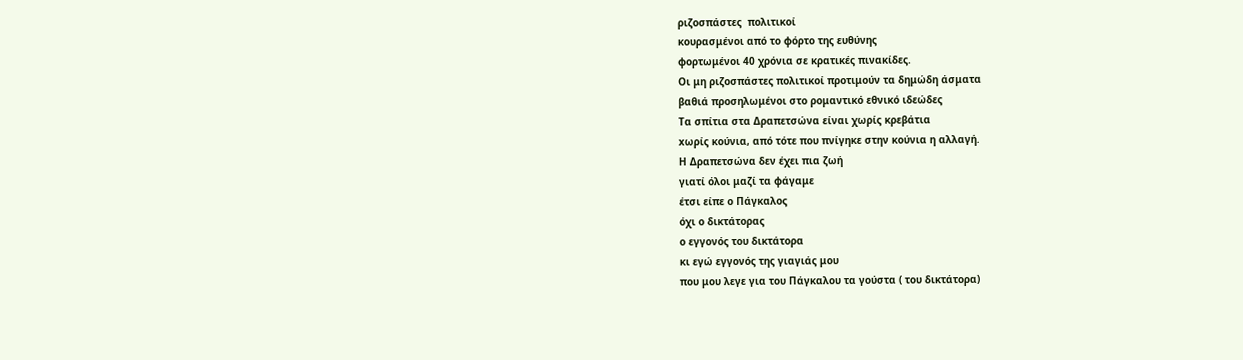ριζοσπάστες  πολιτικοί
κουρασμένοι από το φόρτο της ευθύνης
φορτωμένοι 40 χρόνια σε κρατικές πινακίδες.
Οι μη ριζοσπάστες πολιτικοί προτιμούν τα δημώδη άσματα
βαθιά προσηλωμένοι στο ρομαντικό εθνικό ιδεώδες
Τα σπίτια στα Δραπετσώνα είναι χωρίς κρεβάτια
xωρίς κούνια, από τότε που πνίγηκε στην κούνια η αλλαγή.
Η Δραπετσώνα δεν έχει πια ζωή
γιατί όλοι μαζί τα φάγαμε
έτσι είπε ο Πάγκαλος
όχι ο δικτάτορας
ο εγγονός του δικτάτορα
κι εγώ εγγονός της γιαγιάς μου
που μου λεγε για του Πάγκαλου τα γούστα ( του δικτάτορα)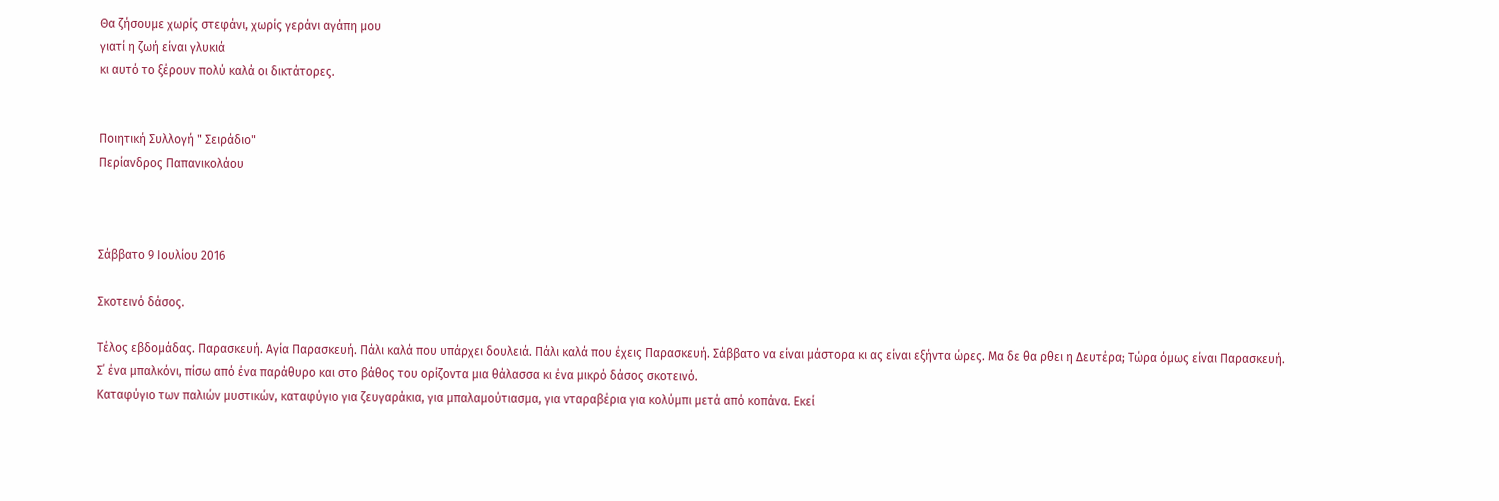Θα ζήσουμε χωρίς στεφάνι, χωρίς γεράνι αγάπη μου
γιατί η ζωή είναι γλυκιά
κι αυτό το ξέρουν πολύ καλά οι δικτάτορες.


Ποιητική Συλλογή " Σειράδιο"
Περίανδρος Παπανικολάου



Σάββατο 9 Ιουλίου 2016

Σκοτεινό δάσος.

Τέλος εβδομάδας. Παρασκευή. Αγία Παρασκευή. Πάλι καλά που υπάρχει δουλειά. Πάλι καλά που έχεις Παρασκευή. Σάββατο να είναι μάστορα κι ας είναι εξήντα ώρες. Μα δε θα ρθει η Δευτέρα; Τώρα όμως είναι Παρασκευή. Σ΄ ένα μπαλκόνι, πίσω από ένα παράθυρο και στο βάθος του ορίζοντα μια θάλασσα κι ένα μικρό δάσος σκοτεινό.
Καταφύγιο των παλιών μυστικών, καταφύγιο για ζευγαράκια, για μπαλαμούτιασμα, για νταραβέρια για κολύμπι μετά από κοπάνα. Εκεί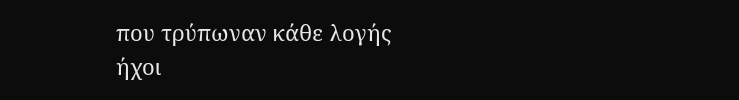που τρύπωναν κάθε λογής ήχοι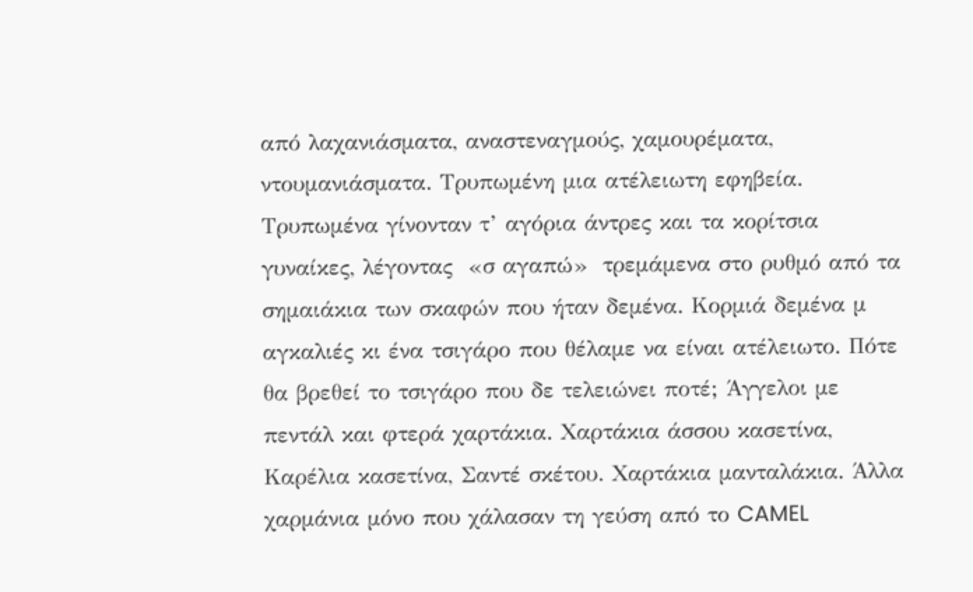από λαχανιάσματα, αναστεναγμούς, χαμουρέματα, ντουμανιάσματα. Τρυπωμένη μια ατέλειωτη εφηβεία. Τρυπωμένα γίνονταν τ’ αγόρια άντρες και τα κορίτσια γυναίκες, λέγοντας  «σ αγαπώ»  τρεμάμενα στο ρυθμό από τα σημαιάκια των σκαφών που ήταν δεμένα. Κορμιά δεμένα μ αγκαλιές κι ένα τσιγάρο που θέλαμε να είναι ατέλειωτο. Πότε θα βρεθεί το τσιγάρο που δε τελειώνει ποτέ; Άγγελοι με πεντάλ και φτερά χαρτάκια. Χαρτάκια άσσου κασετίνα, Καρέλια κασετίνα, Σαντέ σκέτου. Χαρτάκια μανταλάκια. Άλλα χαρμάνια μόνο που χάλασαν τη γεύση από το CAMEL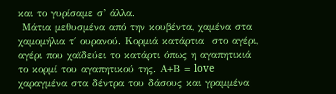και το γυρίσαμε σ’ άλλα.
 Μάτια μεθυσμένα από την κουβέντα, χαμένα στα χαμομήλια τ΄ ουρανού. Κορμιά κατάρτια  στο αγέρι, αγέρι που χαϊδεύει το κατάρτι όπως η αγαπητικιά το κορμί του αγαπητικού της. Α+Β = love χαραγμένα στα δέντρα του δάσους και γραμμένα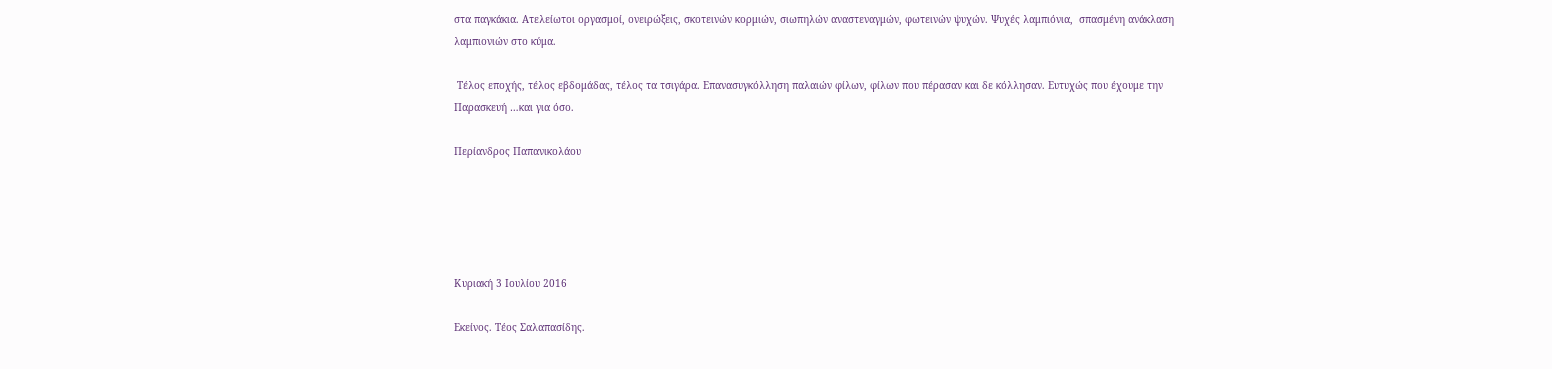στα παγκάκια. Ατελείωτοι οργασμοί, ονειρώξεις, σκοτεινών κορμιών, σιωπηλών αναστεναγμών, φωτεινών ψυχών. Ψυχές λαμπιόνια,  σπασμένη ανάκλαση λαμπιονιών στο κύμα.

 Τέλος εποχής, τέλος εβδομάδας, τέλος τα τσιγάρα. Επανασυγκόλληση παλαιών φίλων, φίλων που πέρασαν και δε κόλλησαν. Ευτυχώς που έχουμε την Παρασκευή …και για όσο.

Περίανδρος Παπανικολάου





Κυριακή 3 Ιουλίου 2016

Εκείνος. Τέος Σαλαπασίδης.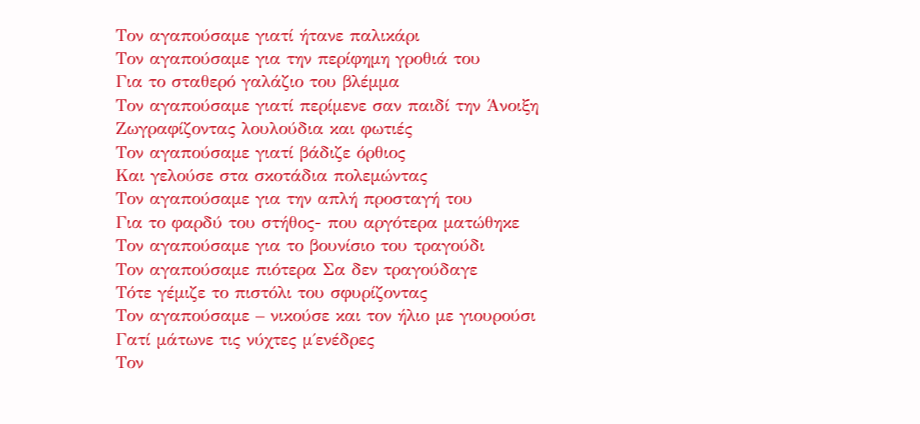Τον αγαπούσαμε γιατί ήτανε παλικάρι
Τον αγαπούσαμε για την περίφημη γροθιά του
Για το σταθερό γαλάζιο του βλέμμα
Τον αγαπούσαμε γιατί περίμενε σαν παιδί την Άνοιξη
Ζωγραφίζοντας λουλούδια και φωτιές
Τον αγαπούσαμε γιατί βάδιζε όρθιος
Και γελούσε στα σκοτάδια πολεμώντας
Τον αγαπούσαμε για την απλή προσταγή του
Για το φαρδύ του στήθος- που αργότερα ματώθηκε
Τον αγαπούσαμε για το βουνίσιο του τραγούδι
Τον αγαπούσαμε πιότερα Σα δεν τραγούδαγε
Τότε γέμιζε το πιστόλι του σφυρίζοντας
Τον αγαπούσαμε – νικούσε και τον ήλιο με γιουρούσι
Γατί μάτωνε τις νύχτες μ΄ενέδρες
Τον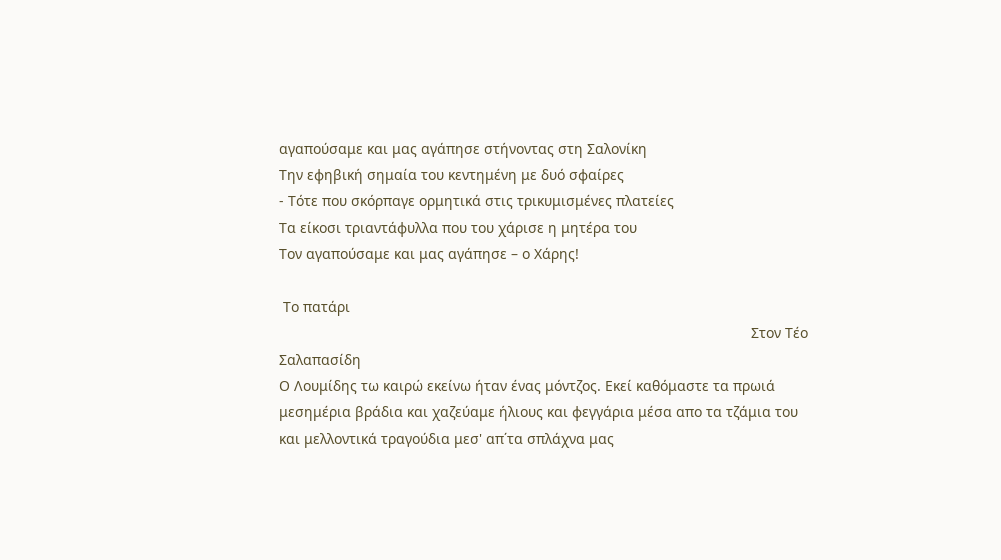αγαπούσαμε και μας αγάπησε στήνοντας στη Σαλονίκη
Την εφηβική σημαία του κεντημένη με δυό σφαίρες
- Τότε που σκόρπαγε ορμητικά στις τρικυμισμένες πλατείες
Τα είκοσι τριαντάφυλλα που του χάρισε η μητέρα του
Τον αγαπούσαμε και μας αγάπησε – ο Χάρης!

 Το πατάρι
                                                                                                                      Στον Τέο Σαλαπασίδη
Ο Λουμίδης τω καιρώ εκείνω ήταν ένας μόντζος. Εκεί καθόμαστε τα πρωιά μεσημέρια βράδια και χαζεύαμε ήλιους και φεγγάρια μέσα απο τα τζάμια του και μελλοντικά τραγούδια μεσ' απ΄τα σπλάχνα μας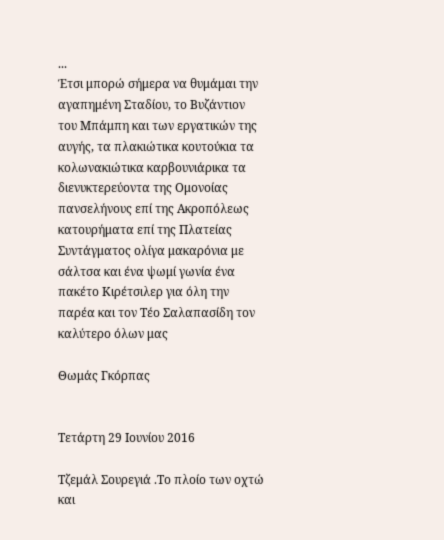...
Έτσι μπορώ σήμερα να θυμάμαι την αγαπημένη Σταδίου, το Βυζάντιον του Μπάμπη και των εργατικών της αυγής, τα πλακιώτικα κουτούκια τα κολωνακιώτικα καρβουνιάρικα τα διενυκτερεύοντα της Ομονοίας πανσελήνους επί της Ακροπόλεως κατουρήματα επί της Πλατείας Συντάγματος ολίγα μακαρόνια με σάλτσα και ένα ψωμί γωνία ένα πακέτο Κιρέτσιλερ για όλη την παρέα και τον Τέο Σαλαπασίδη τον καλύτερο όλων μας

Θωμάς Γκόρπας


Τετάρτη 29 Ιουνίου 2016

Τζεμάλ Σουρεγιά .Το πλοίο των οχτώ και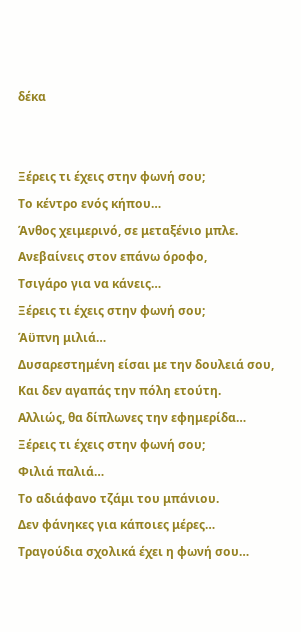δέκα


Ξέρεις τι έχεις στην φωνή σου;
Το κέντρο ενός κήπου…
Άνθος χειμερινό, σε μεταξένιο μπλε.
Ανεβαίνεις στον επάνω όροφο,
Τσιγάρο για να κάνεις…
Ξέρεις τι έχεις στην φωνή σου;
Άϋπνη μιλιά…
Δυσαρεστημένη είσαι με την δουλειά σου,
Και δεν αγαπάς την πόλη ετούτη.
Αλλιώς, θα δίπλωνες την εφημερίδα…
Ξέρεις τι έχεις στην φωνή σου;
Φιλιά παλιά…
Το αδιάφανο τζάμι του μπάνιου.
Δεν φάνηκες για κάποιες μέρες…
Τραγούδια σχολικά έχει η φωνή σου…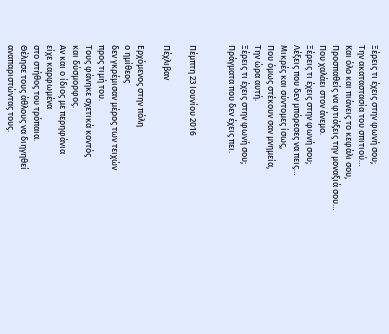Ξέρεις τι έχεις στην φωνή σου;
Την ακαταστασία του σπιτιού…
Και όλο και πιάνεις το κεφάλι σου,
Προσπαθείς να φτιάξεις την μοναξιά σου…
Που χαλάει στον άνεμο.
Ξέρεις τι έχεις στην φωνή σου;
Λέξεις που δεν μπόρεσες να πεις…
Μικρές και σύντομες ίσως,
Που όμως στέκουν σαν μνημεία,
Την ώρα αυτή.
Ξέρεις τι έχεις στην φωνή σου;
Πράγματα που δεν έχεις πει.


Πέμπτη 23 Ιουνίου 2016

Πέχλιβαν

Ερχόμενος στην πόλη
ο ημίθεος
δεν γκρέμισαν μέρος των τειχών
προς τιμή του.
Τους φάνηκε σχετικά κοντός
και δύσμορφος.
Αν και ο ίδιος με περηφάνια
είχε καρφωμένα
στο στήθος του τρόπαια.
Θέλησε τους άθλους να διηγηθεί
αναπαριστώντας τους.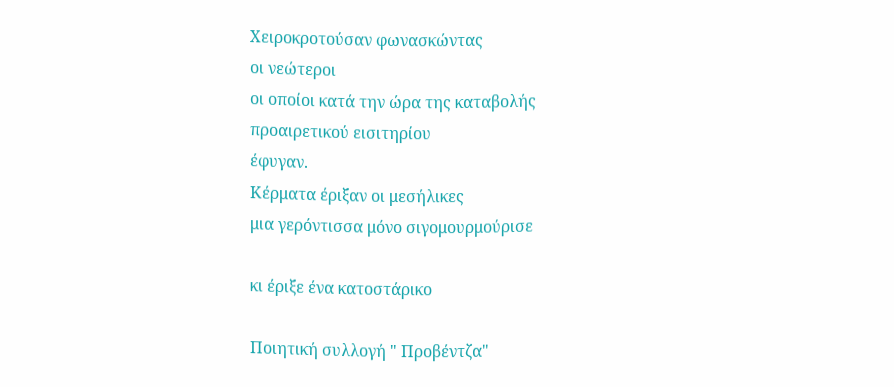Χειροκροτούσαν φωνασκώντας
οι νεώτεροι
οι οποίοι κατά την ώρα της καταβολής
προαιρετικού εισιτηρίου
έφυγαν.
Κέρματα έριξαν οι μεσήλικες
μια γερόντισσα μόνο σιγομουρμούρισε

κι έριξε ένα κατοστάρικο

Ποιητική συλλογή " Προβέντζα"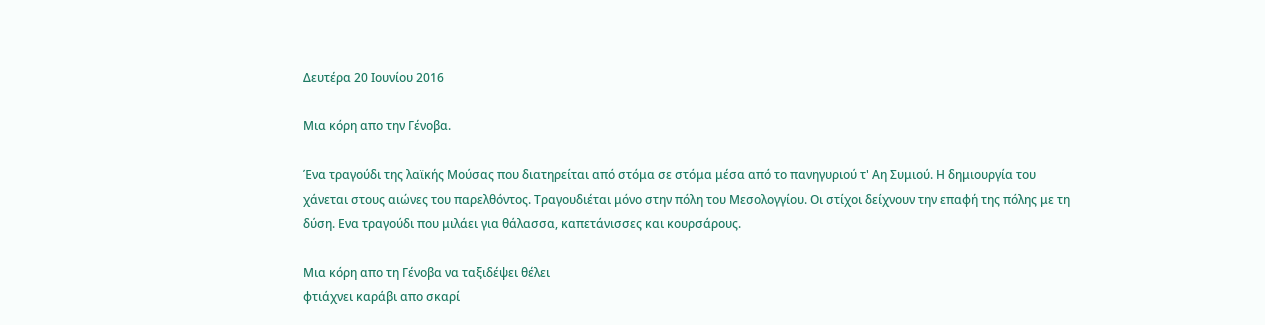Δευτέρα 20 Ιουνίου 2016

Μια κόρη απο την Γένοβα.

Ένα τραγούδι της λαϊκής Μούσας που διατηρείται από στόμα σε στόμα μέσα από το πανηγυριού τ' Αη Συμιού. Η δημιουργία του χάνεται στους αιώνες του παρελθόντος. Τραγουδιέται μόνο στην πόλη του Μεσολογγίου. Οι στίχοι δείχνουν την επαφή της πόλης με τη δύση. Ενα τραγούδι που μιλάει για θάλασσα, καπετάνισσες και κουρσάρους.

Μια κόρη απο τη Γένοβα να ταξιδέψει θέλει
φτιάχνει καράβι απο σκαρί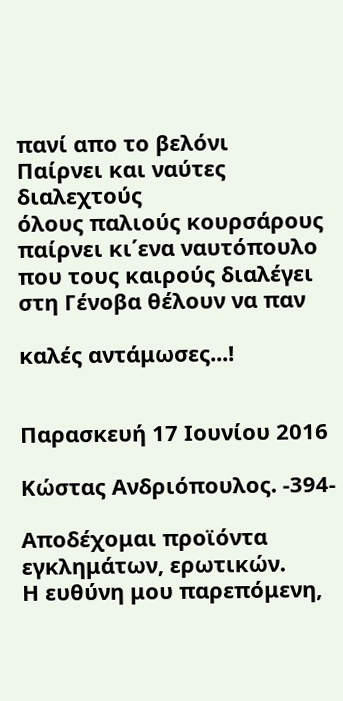πανί απο το βελόνι
Παίρνει και ναύτες διαλεχτούς
όλους παλιούς κουρσάρους
παίρνει κι΄ενα ναυτόπουλο
που τους καιρούς διαλέγει
στη Γένοβα θέλουν να παν

καλές αντάμωσες...!


Παρασκευή 17 Ιουνίου 2016

Κώστας Ανδριόπουλος. -394-

Αποδέχομαι προϊόντα εγκλημάτων, ερωτικών.
Η ευθύνη μου παρεπόμενη,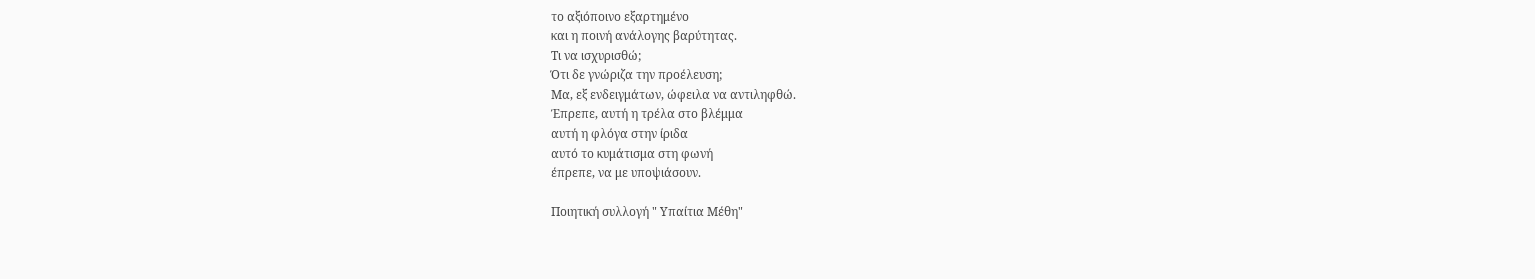το αξιόποινο εξαρτημένο
και η ποινή ανάλογης βαρύτητας.
Τι να ισχυρισθώ;
Ότι δε γνώριζα την προέλευση;
Mα, εξ ενδειγμάτων, ώφειλα να αντιληφθώ.
Έπρεπε, αυτή η τρέλα στο βλέμμα
αυτή η φλόγα στην ίριδα
αυτό το κυμάτισμα στη φωνή
έπρεπε, να με υποψιάσουν.

Ποιητική συλλογή " Υπαίτια Μέθη"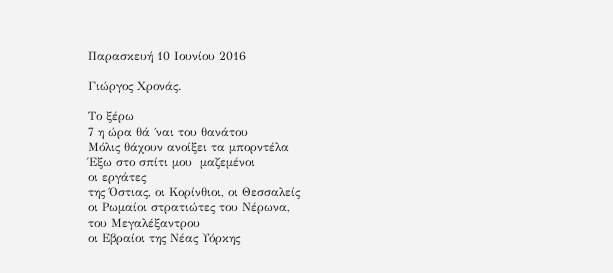Παρασκευή 10 Ιουνίου 2016

Γιώργος Χρονάς.

Το ξέρω
7 η ώρα θά ΄ναι του θανάτου
Μόλις θάχουν ανοίξει τα μπορντέλα
Έξω στο σπίτι μου  μαζεμένοι
οι εργάτες
της Όστιας, οι Κορίνθιοι, οι Θεσσαλείς
οι Ρωμαίοι στρατιώτες του Νέρωνα,
του Μεγαλέξαντρου
οι Εβραίοι της Νέας Υόρκης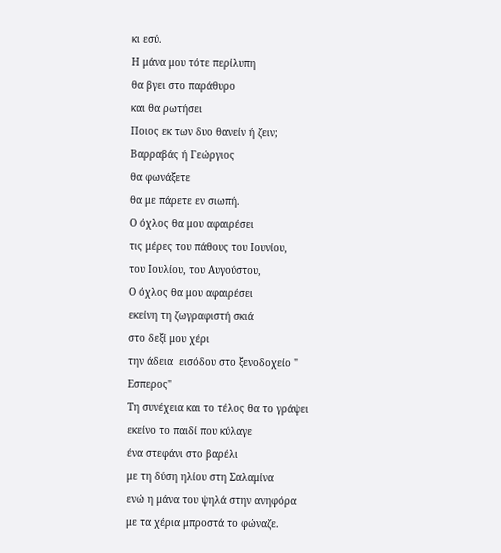κι εσύ.
Η μάνα μου τότε περίλυπη
θα βγει στο παράθυρο
και θα ρωτήσει
Ποιος εκ των δυο θανείν ή ζειν;
Βαρραβάς ή Γεώργιος
θα φωνάξετε
θα με πάρετε εν σιωπή.
Ο όχλος θα μου αφαιρέσει
τις μέρες του πάθους του Ιουνίου,
του Ιουλίου, του Αυγούστου,
Ο όχλος θα μου αφαιρέσει
εκείνη τη ζωγραφιστή σκιά
στο δεξί μου χέρι
την άδεια  εισόδου στο ξενοδοχείο " Εσπερος"
Τη συνέχεια και το τέλος θα το γράψει
εκείνο το παιδί που κύλαγε
ένα στεφάνι στο βαρέλι
με τη δύση ηλίου στη Σαλαμίνα
ενώ η μάνα του ψηλά στην ανηφόρα
με τα χέρια μπροστά το φώναζε.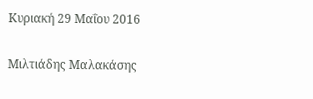Κυριακή 29 Μαΐου 2016

Μιλτιάδης Μαλακάσης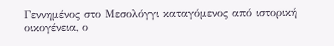Γεννημένος στο Μεσολόγγι καταγόμενος από ιστορική οικογένεια, ο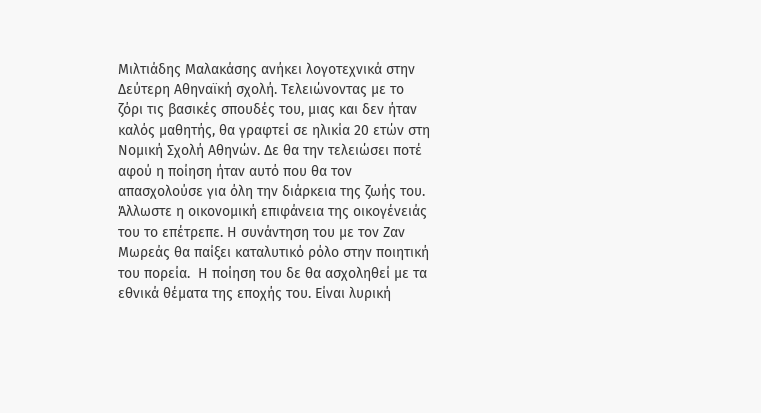Μιλτιάδης Μαλακάσης ανήκει λογοτεχνικά στην Δεύτερη Αθηναϊκή σχολή. Τελειώνοντας με το ζόρι τις βασικές σπουδές του, μιας και δεν ήταν καλός μαθητής, θα γραφτεί σε ηλικία 20 ετών στη Νομική Σχολή Αθηνών. Δε θα την τελειώσει ποτέ αφού η ποίηση ήταν αυτό που θα τον απασχολούσε για όλη την διάρκεια της ζωής του.  Άλλωστε η οικονομική επιφάνεια της οικογένειάς του το επέτρεπε. Η συνάντηση του με τον Ζαν Μωρεάς θα παίξει καταλυτικό ρόλο στην ποιητική του πορεία.  Η ποίηση του δε θα ασχοληθεί με τα εθνικά θέματα της εποχής του. Είναι λυρική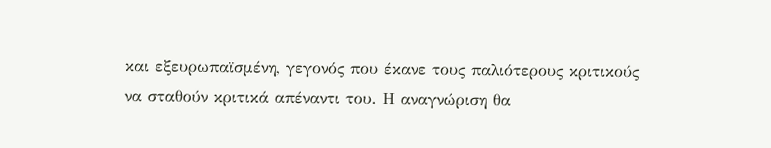και εξευρωπαϊσμένη, γεγονός που έκανε τους παλιότερους κριτικούς να σταθούν κριτικά απέναντι του. Η αναγνώριση θα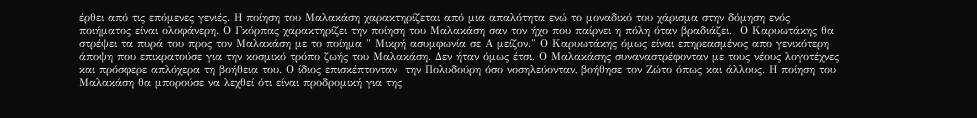έρθει από τις επόμενες γενιές. Η ποίηση του Μαλακάση χαρακτηρίζεται από μια απαλότητα ενώ το μοναδικό του χάρισμα στην δόμηση ενός ποιήματος είναι ολοφάνερη. Ο Γκόρπας χαρακτηρίζει την ποίηση του Μαλακάση σαν τον ήχο που παίρνει η πόλη όταν βραδιάζει.  Ο Καρυωτάκης θα στρέψει τα πυρά του προς τον Μαλακάση με το ποίημα " Μικρή ασυμφωνία σε Α μείζον." Ο Καρυωτάκης όμως είναι επηρεασμένος απο γενικότερη άποψη που επικρατούσε για την κοσμικό τρόπο ζωής του Μαλακάση. Δεν ήταν όμως έτσι. Ο Μαλακάσης συναναστρέφονταν με τους νέους λογοτέχνες και πρόσφερε απλόχερα τη βοήθεια του. Ο ίδιος επισκέπτονταν  την Πολυδούρη όσο νοσηλεύονταν, βοήθησε τον Ζώτο όπως και άλλους. Η ποίηση του Μαλακάση θα μπορούσε να λεχθεί ότι είναι προδρομική για της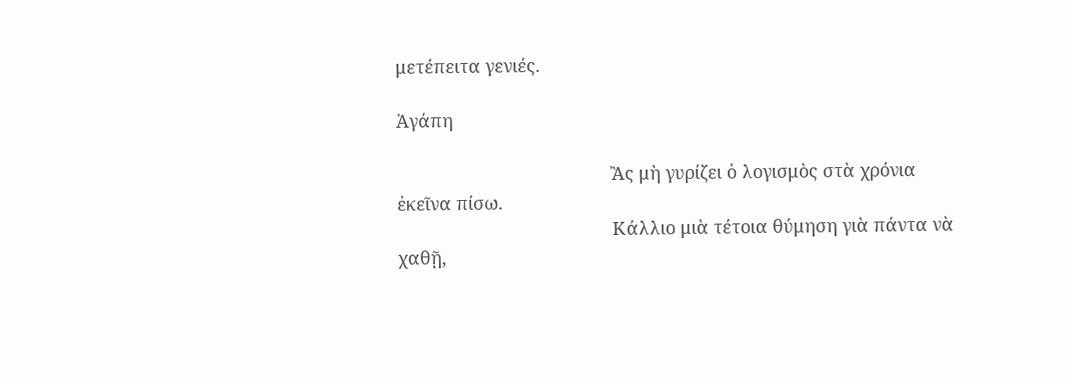μετέπειτα γενιές.

Ἀγάπη

                                           Ἂς μὴ γυρίζει ὁ λογισμὸς στὰ χρόνια ἐκεῖνα πίσω.
                                           Κάλλιο μιὰ τέτοια θύμηση γιὰ πάντα νὰ χαθῇ,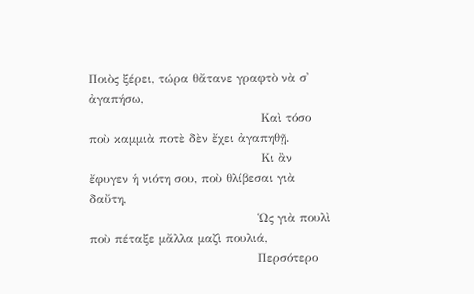Ποιὸς ξέρει, τώρα θἄτανε γραφτὸ νὰ σ᾿ ἀγαπήσω,
                                           Καὶ τόσο ποὺ καμμιὰ ποτὲ δὲν ἔχει ἀγαπηθῇ.
                                           Κι ἂν ἔφυγεν ἡ νιότη σου, ποὺ θλίβεσαι γιὰ δαὔτη,
                                          Ὡς γιὰ πουλὶ ποὺ πέταξε μἄλλα μαζὶ πουλιά,
                                          Περσότερο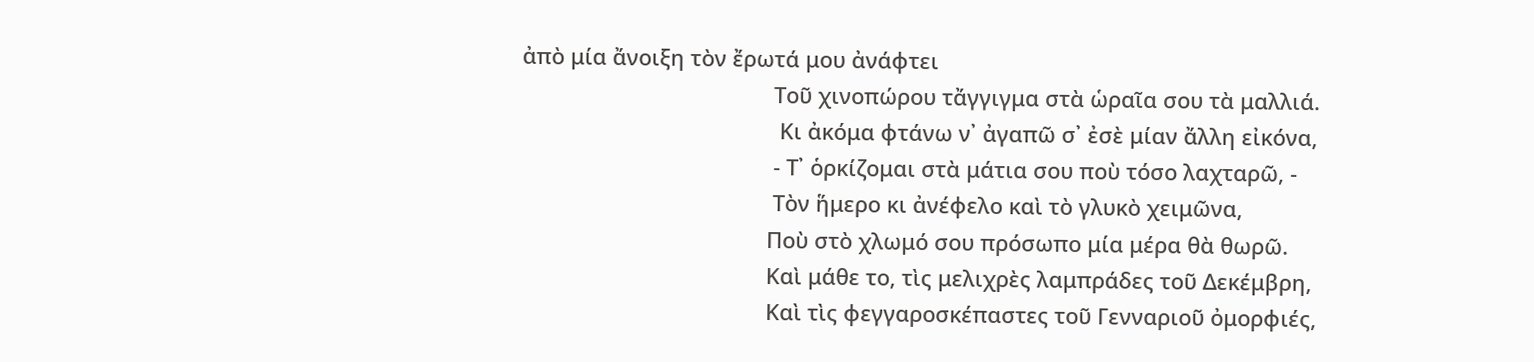ἀπὸ μία ἄνοιξη τὸν ἔρωτά μου ἀνάφτει
                                          Τοῦ χινοπώρου τἄγγιγμα στὰ ὡραῖα σου τὰ μαλλιά.
                                           Κι ἀκόμα φτάνω ν᾿ ἀγαπῶ σ᾿ ἐσὲ μίαν ἄλλη εἰκόνα,
                                          - Τ᾿ ὁρκίζομαι στὰ μάτια σου ποὺ τόσο λαχταρῶ, -
                                          Τὸν ἥμερο κι ἀνέφελο καὶ τὸ γλυκὸ χειμῶνα,
                                         Ποὺ στὸ χλωμό σου πρόσωπο μία μέρα θὰ θωρῶ.
                                         Καὶ μάθε το, τὶς μελιχρὲς λαμπράδες τοῦ Δεκέμβρη,
                                         Καὶ τὶς φεγγαροσκέπαστες τοῦ Γενναριοῦ ὀμορφιές,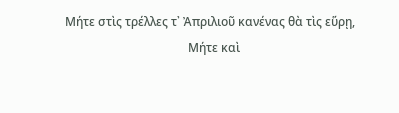Μήτε στὶς τρέλλες τ᾿ Ἀπριλιοῦ κανένας θὰ τὶς εὕρῃ,
                                         Μήτε καὶ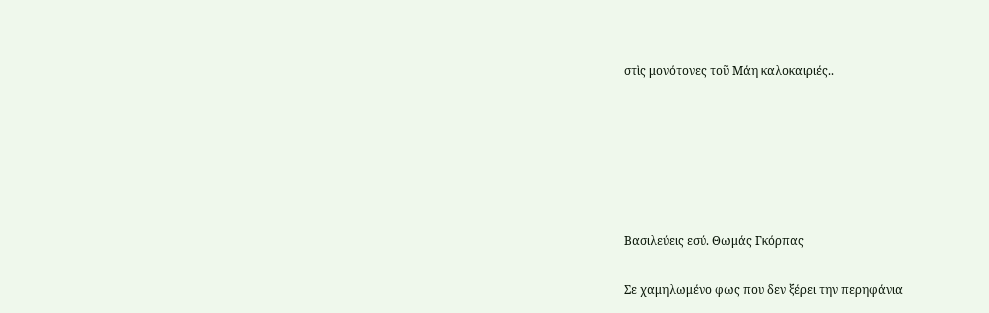στὶς μονότονες τοῦ Μάη καλοκαιριές..






Βασιλεύεις εσύ. Θωμάς Γκόρπας

Σε χαμηλωμένο φως που δεν ξέρει την περηφάνια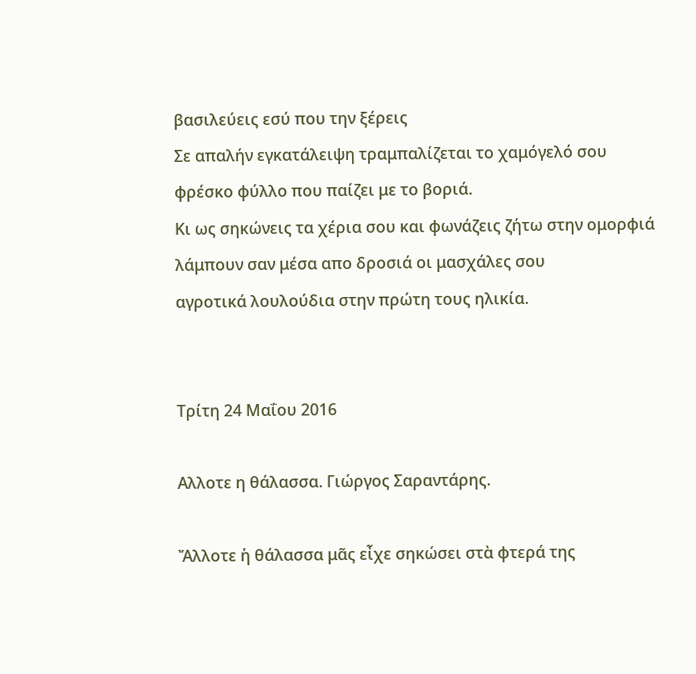βασιλεύεις εσύ που την ξέρεις
Σε απαλήν εγκατάλειψη τραμπαλίζεται το χαμόγελό σου
φρέσκο φύλλο που παίζει με το βοριά.
Κι ως σηκώνεις τα χέρια σου και φωνάζεις ζήτω στην ομορφιά
λάμπουν σαν μέσα απο δροσιά οι μασχάλες σου
αγροτικά λουλούδια στην πρώτη τους ηλικία.


Τρίτη 24 Μαΐου 2016

Αλλοτε η θάλασσα. Γιώργος Σαραντάρης.

Ἄλλοτε ἡ θάλασσα μᾶς εἶχε σηκώσει στὰ φτερά της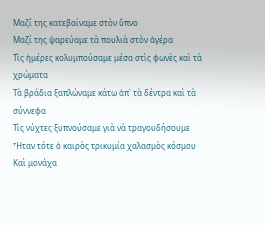Μαζί της κατεβαίναμε στὸν ὕπνο
Μαζί της ψαρεύαμε τὰ πουλιὰ στὸν ἀγέρα
Τὶς ἡμέρες κολυμπούσαμε μέσα στὶς φωνὲς καὶ τὰ χρώματα
Τὰ βράδια ξαπλώναμε κάτω ἀπ᾿ τὰ δέντρα καὶ τὰ σύννεφα
Τὶς νύχτες ξυπνούσαμε γιὰ νὰ τραγουδήσουμε
Ἦταν τότε ὁ καιρὸς τρικυμία χαλασμὸς κόσμου
Καὶ μονάχα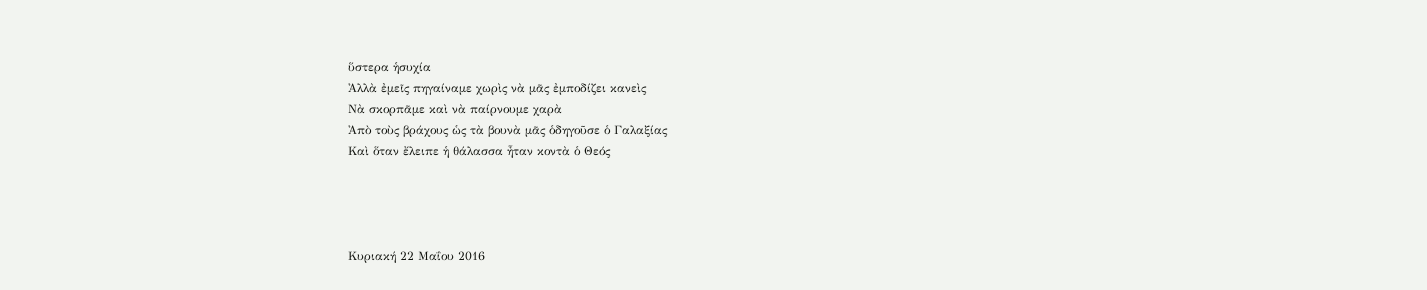ὕστερα ἡσυχία
Ἀλλὰ ἐμεῖς πηγαίναμε χωρὶς νὰ μᾶς ἐμποδίζει κανεὶς
Νὰ σκορπᾶμε καὶ νὰ παίρνουμε χαρὰ
Ἀπὸ τοὺς βράχους ὡς τὰ βουνὰ μᾶς ὁδηγοῦσε ὁ Γαλαξίας
Καὶ ὅταν ἔλειπε ἡ θάλασσα ἦταν κοντὰ ὁ Θεός




Κυριακή 22 Μαΐου 2016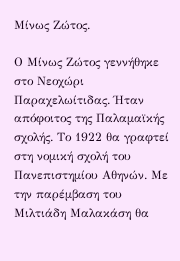Μίνως Ζώτος.

Ο Μίνως Ζώτος γεννήθηκε στο Νεοχώρι Παραχελωίτιδας. Ήταν απόφοιτος της Παλαμαϊκής σχολής. Το 1922 θα γραφτεί στη νομική σχολή του Πανεπιστημίου Αθηνών. Με την παρέμβαση του Μιλτιάδη Μαλακάση θα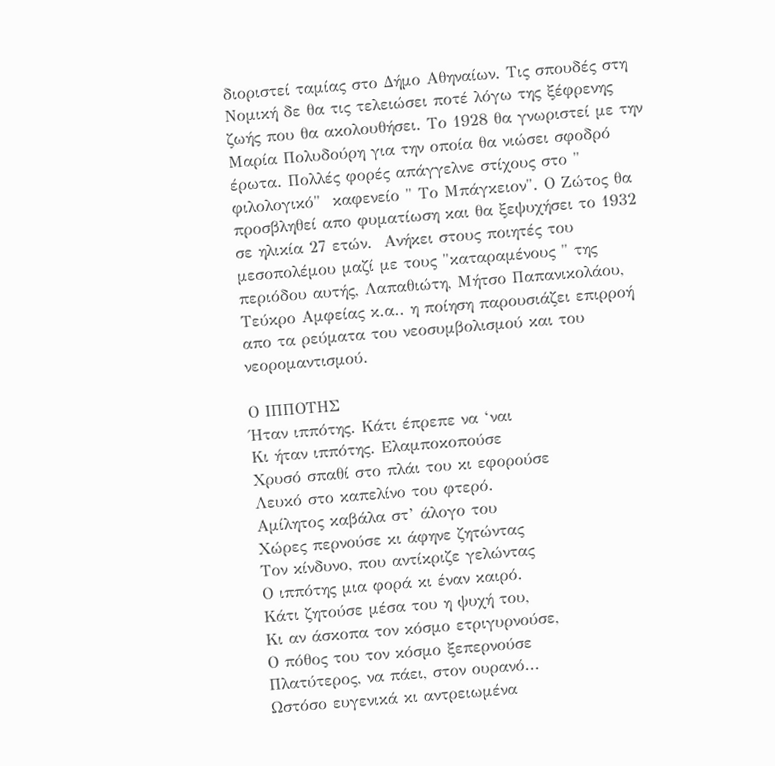διοριστεί ταμίας στο Δήμο Αθηναίων. Τις σπουδές στη Νομική δε θα τις τελειώσει ποτέ λόγω της ξέφρενης ζωής που θα ακολουθήσει. Το 1928 θα γνωριστεί με την Μαρία Πολυδούρη για την οποία θα νιώσει σφοδρό έρωτα. Πολλές φορές απάγγελνε στίχους στο " φιλολογικό"  καφενείο " Το Μπάγκειον". Ο Ζώτος θα προσβληθεί απο φυματίωση και θα ξεψυχήσει το 1932 σε ηλικία 27 ετών.  Ανήκει στους ποιητές του μεσοπολέμου μαζί με τους "καταραμένους " της περιόδου αυτής, Λαπαθιώτη, Μήτσο Παπανικολάου, Τεύκρο Αμφείας κ.α.. η ποίηση παρουσιάζει επιρροή απο τα ρεύματα του νεοσυμβολισμού και του νεορομαντισμού.

Ο ΙΠΠΟΤΗΣ
Ήταν ιππότης. Κάτι έπρεπε να ‘ναι
Κι ήταν ιππότης. Ελαμποκοπούσε
Χρυσό σπαθί στο πλάι του κι εφορούσε
Λευκό στο καπελίνο του φτερό.
Αμίλητος καβάλα στ’ άλογο του
Χώρες περνούσε κι άφηνε ζητώντας
Τον κίνδυνο, που αντίκριζε γελώντας
Ο ιππότης μια φορά κι έναν καιρό.
Κάτι ζητούσε μέσα του η ψυχή του,
Κι αν άσκοπα τον κόσμο ετριγυρνούσε,
Ο πόθος του τον κόσμο ξεπερνούσε
Πλατύτερος, να πάει, στον ουρανό...
Ωστόσο ευγενικά κι αντρειωμένα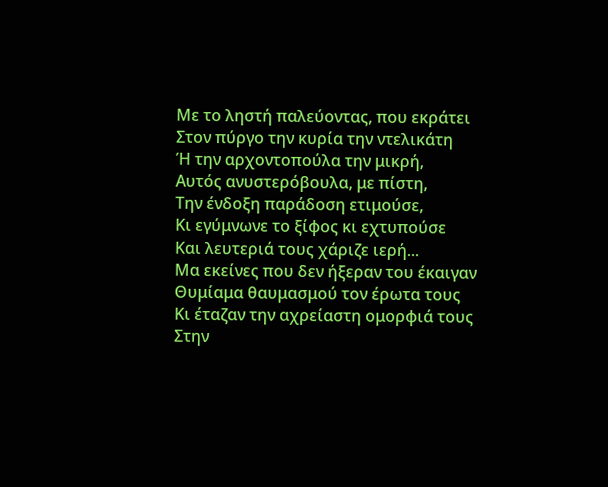Με το ληστή παλεύοντας, που εκράτει
Στον πύργο την κυρία την ντελικάτη
Ή την αρχοντοπούλα την μικρή,
Αυτός ανυστερόβουλα, με πίστη,
Την ένδοξη παράδοση ετιμούσε,
Κι εγύμνωνε το ξίφος κι εχτυπούσε
Και λευτεριά τους χάριζε ιερή...
Μα εκείνες που δεν ήξεραν του έκαιγαν
Θυμίαμα θαυμασμού τον έρωτα τους
Κι έταζαν την αχρείαστη ομορφιά τους
Στην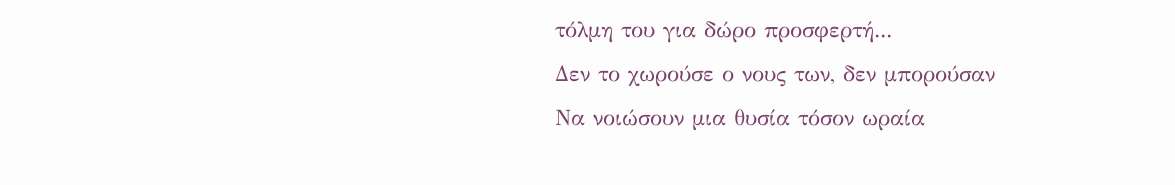τόλμη του για δώρο προσφερτή...
Δεν το χωρούσε ο νους των, δεν μπορούσαν
Να νοιώσουν μια θυσία τόσον ωραία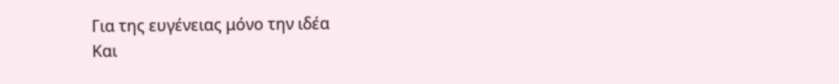Για της ευγένειας μόνο την ιδέα
Και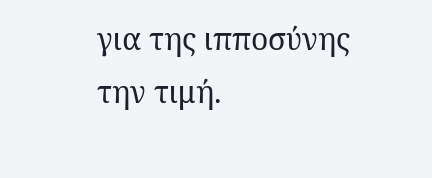για της ιπποσύνης την τιμή.